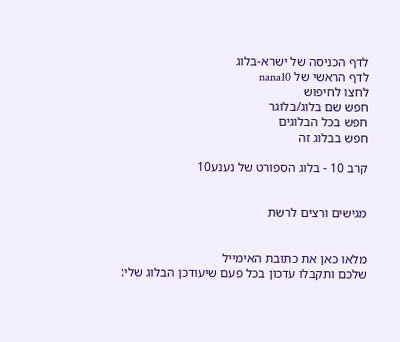לדף הכניסה של ישרא-בלוג
לדף הראשי של nana10
לחצו לחיפוש
חפש שם בלוג/בלוגר
חפש בכל הבלוגים
חפש בבלוג זה

קרב 10 - בלוג הספורט של נענע10


מגישים ורצים לרשת


מלאו כאן את כתובת האימייל
שלכם ותקבלו עדכון בכל פעם שיעודכן הבלוג שלי: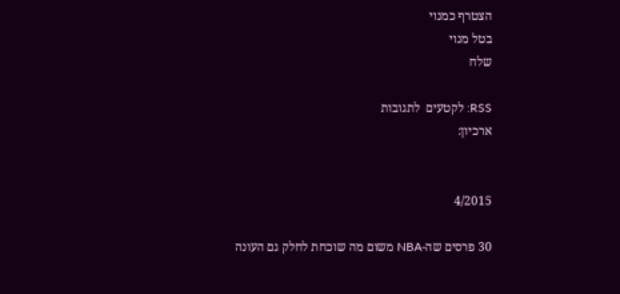הצטרף כמנוי
בטל מנוי
שלח

RSS: לקטעים  לתגובות
ארכיון:


4/2015

30 פרסים שה-NBA משום מה שוכחת לחלק גם העונה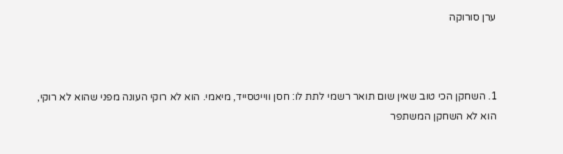ערן סורוקה



1. השחקן הכי טוב שאין שום תואר רשמי לתת לו: חסן ווייטסייד, מיאמי. הוא לא רוקי העונה מפני שהוא לא רוקי, הוא לא השחקן המשתפר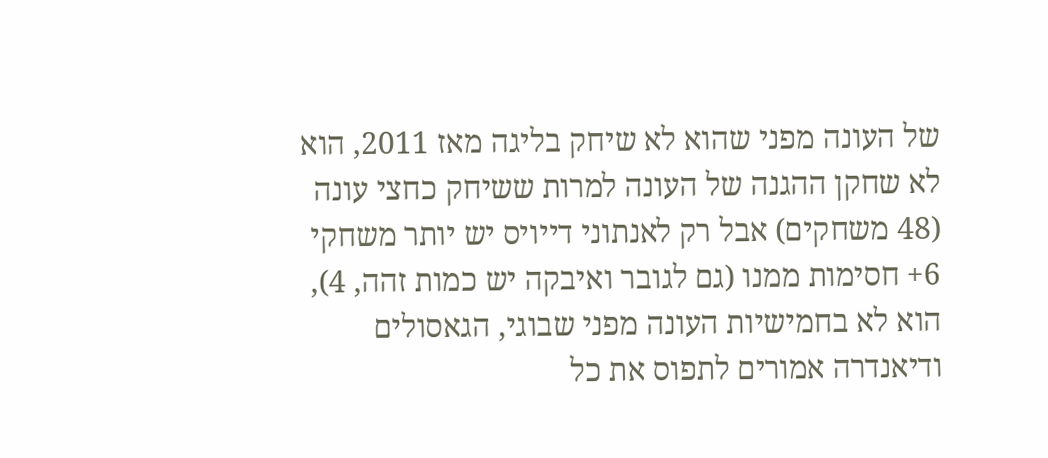של העונה מפני שהוא לא שיחק בליגה מאז 2011, הוא לא שחקן ההגנה של העונה למרות ששיחק כחצי עונה (48 משחקים) אבל רק לאנתוני דייויס יש יותר משחקי 6+ חסימות ממנו (גם לגובר ואיבקה יש כמות זהה, 4), הוא לא בחמישיות העונה מפני שבוגי, הגאסולים ודיאנדרה אמורים לתפוס את כל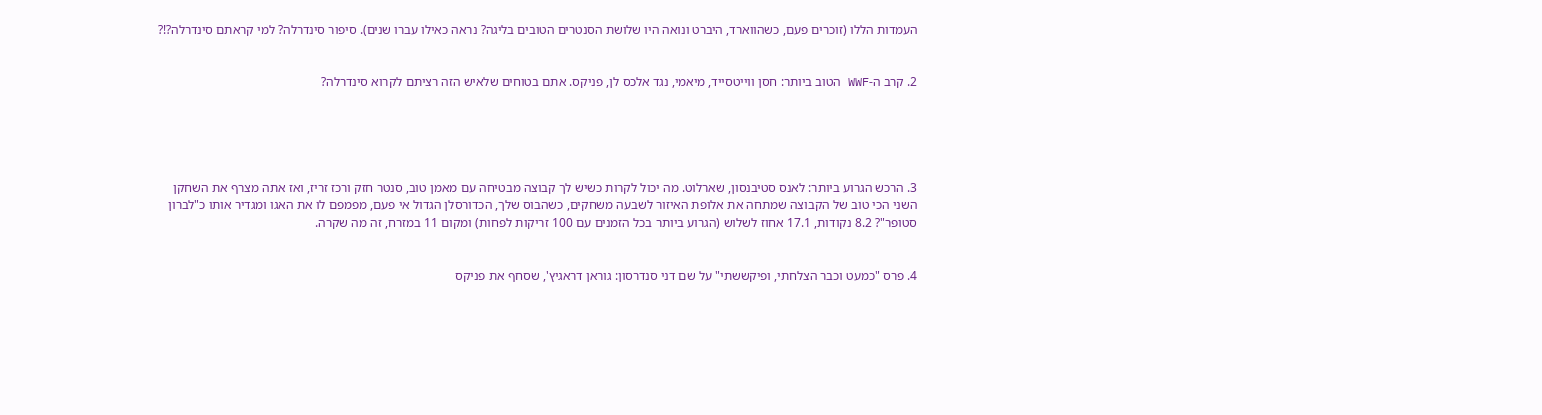העמדות הללו (זוכרים פעם, כשהווארד, היברט ונואה היו שלושת הסנטרים הטובים בליגה? נראה כאילו עברו שנים). סיפור סינדרלה? למי קראתם סינדרלה?!?


2. קרב ה-WWF הטוב ביותר: חסן ווייטסייד, מיאמי, נגד אלכס לן, פניקס. אתם בטוחים שלאיש הזה רציתם לקרוא סינדרלה?





3. הרכש הגרוע ביותר: לאנס סטיבנסון, שארלוט. מה יכול לקרות כשיש לך קבוצה מבטיחה עם מאמן טוב, סנטר חזק ורכז זריז, ואז אתה מצרף את השחקן השני הכי טוב של הקבוצה שמתחה את אלופת האיזור לשבעה משחקים, כשהבוס שלך, הכדורסלן הגדול אי פעם, מפמפם לו את האגו ומגדיר אותו כ"לברון סטופר"? 8.2 נקודות, 17.1 אחוז לשלוש (הגרוע ביותר בכל הזמנים עם 100 זריקות לפחות) ומקום 11 במזרח, זה מה שקרה.


4. פרס "כמעט וכבר הצלחתי, ופיקששתי" על שם דני סנדרסון: גוראן דראגיץ', שסחף את פניקס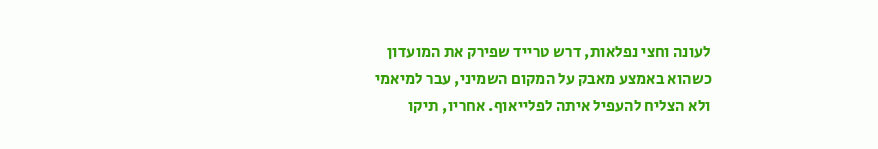לעונה וחצי נפלאות, דרש טרייד שפירק את המועדון כשהוא באמצע מאבק על המקום השמיני, עבר למיאמי ולא הצליח להעפיל איתה לפלייאוף. אחריו, תיקו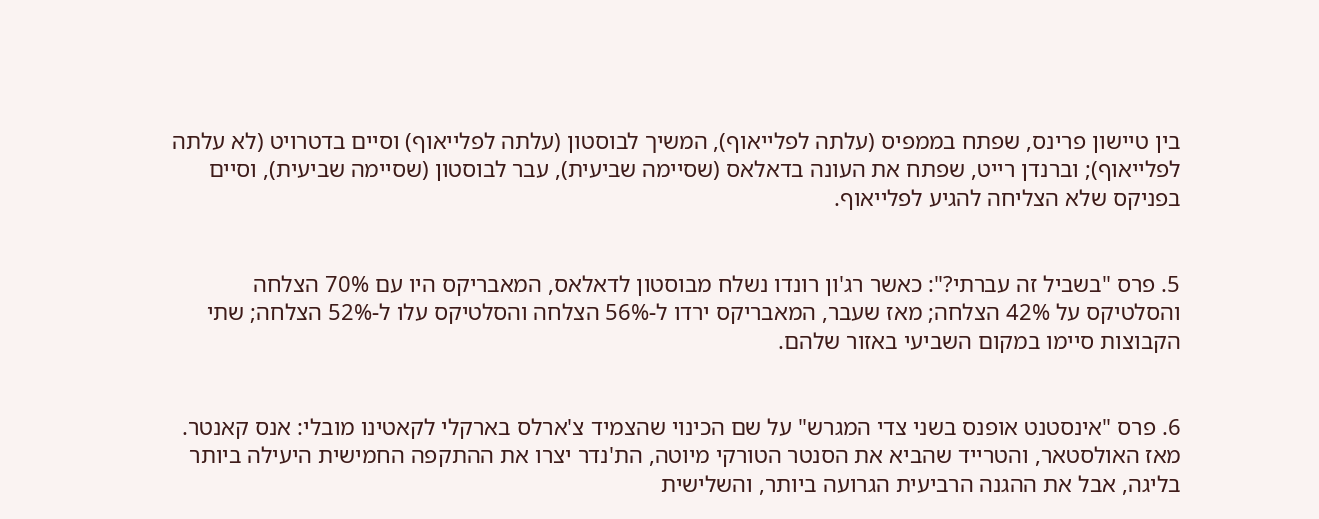בין טיישון פרינס, שפתח בממפיס (עלתה לפלייאוף), המשיך לבוסטון (עלתה לפלייאוף) וסיים בדטרויט (לא עלתה לפלייאוף); וברנדן רייט, שפתח את העונה בדאלאס (שסיימה שביעית), עבר לבוסטון (שסיימה שביעית), וסיים בפניקס שלא הצליחה להגיע לפלייאוף.


5. פרס "בשביל זה עברתי?": כאשר רג'ון רונדו נשלח מבוסטון לדאלאס, המאבריקס היו עם 70% הצלחה והסלטיקס על 42% הצלחה; מאז שעבר, המאבריקס ירדו ל-56% הצלחה והסלטיקס עלו ל-52% הצלחה; שתי הקבוצות סיימו במקום השביעי באזור שלהם.


6. פרס "אינסטנט אופנס בשני צדי המגרש" על שם הכינוי שהצמיד צ'ארלס בארקלי לקאטינו מובלי: אנס קאנטר. מאז האולסטאר, והטרייד שהביא את הסנטר הטורקי מיוטה, הת'נדר יצרו את ההתקפה החמישית היעילה ביותר בליגה, אבל את ההגנה הרביעית הגרועה ביותר, והשלישית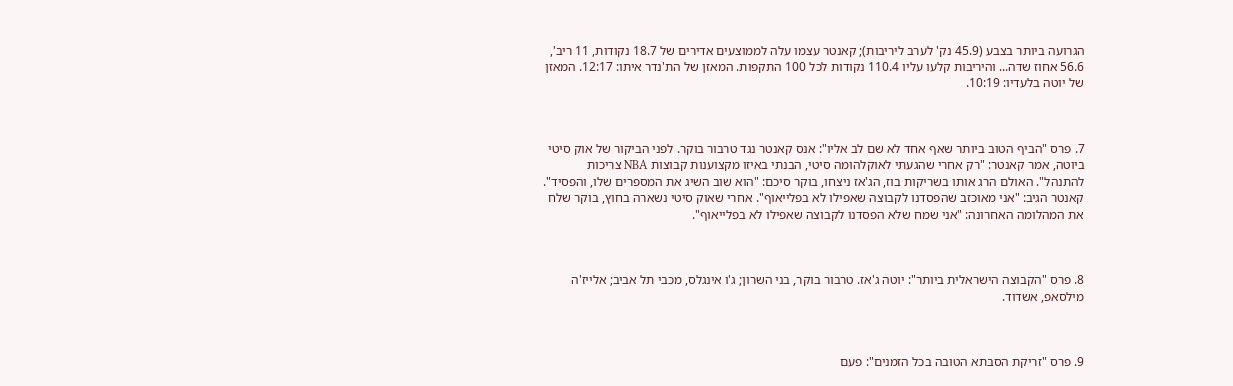הגרועה ביותר בצבע (45.9 נק' לערב ליריבות); קאנטר עצמו עלה לממוצעים אדירים של 18.7 נקודות, 11 ריב', 56.6 אחוז שדה... והיריבות קלעו עליו 110.4 נקודות לכל 100 התקפות. המאזן של הת'נדר איתו: 12:17. המאזן של יוטה בלעדיו: 10:19.



7. פרס "הביף הטוב ביותר שאף אחד לא שם לב אליו": אנס קאנטר נגד טרבור בוקר. לפני הביקור של אוק סיטי ביוטה, אמר קאנטר: "רק אחרי שהגעתי לאוקלהומה סיטי, הבנתי באיזו מקצוענות קבוצות NBA צריכות להתנהל". האולם הרג אותו בשריקות בוז, הג'אז ניצחו, בוקר סיכם: "הוא שוב השיג את המספרים שלו, והפסיד". קאנטר הגיב: "אני מאוכזב שהפסדנו לקבוצה שאפילו לא בפלייאוף". אחרי שאוק סיטי נשארה בחוץ, בוקר שלח את המהלומה האחרונה: "אני שמח שלא הפסדנו לקבוצה שאפילו לא בפלייאוף".



8. פרס "הקבוצה הישראלית ביותר": יוטה ג'אז. טרבור בוקר, בני השרון; ג'ו אינגלס, מכבי תל אביב; אלייז'ה מילסאפ, אשדוד.



9. פרס "זריקת הסבתא הטובה בכל הזמנים": פעם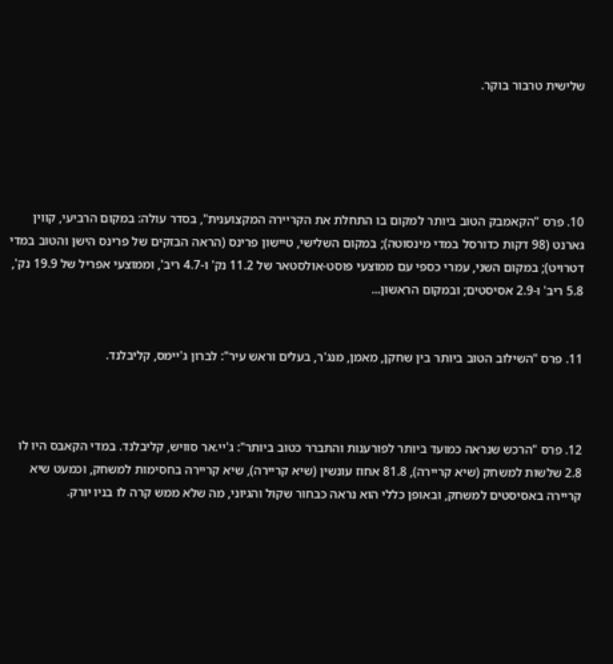שלישית טרבור בוקר.





10. פרס "הקאמבק הטוב ביותר למקום בו התחלת את הקריירה המקצוענית", בסדר עולה: במקום הרביעי, קווין גארנט (98 דקות כדורסל במדי מינסוטה); במקום השלישי, טיישון פרינס (הראה הבזקים של פרינס הישן והטוב במדי דטרויט); במקום השני, עמרי כספי עם ממוצעי פוסט-אולסטאר של 11.2 נק' ו-4.7 ריב', וממוצעי אפריל של 19.9 נק', 5.8 ריב' ו-2.9 אסיסטים; ובמקום הראשון...


11. פרס "השילוב הטוב ביותר בין שחקן, מאמן, מנג'ר, בעלים וראש עיר": לברון ג'יימס, קליבלנד.



12. פרס "הרכש שנראה כמועד ביותר לפורענות והתברר כטוב ביותר": ג'יי.אר סוויש, קליבלנד. במדי הקאבס היו לו 2.8 שלשות למשחק (שיא קריירה), 81.8 אחוז עונשין (שיא קריירה), שיא קריירה בחסימות למשחק, וכמעט שיא קריירה באסיסטים למשחק, ובאופן כללי הוא נראה כבחור שקול והגיוני, מה שלא ממש קרה לו בניו יורק.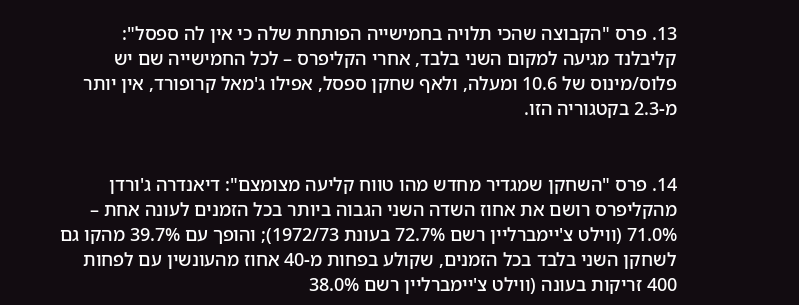13. פרס "הקבוצה שהכי תלויה בחמישייה הפותחת שלה כי אין לה ספסל": קליבלנד מגיעה למקום השני בלבד, אחרי הקליפרס – לכל החמישייה שם יש פלוס/מינוס של 10.6 ומעלה, ולאף שחקן ספסל, אפילו ג'מאל קרופורד, אין יותר מ-2.3 בקטגוריה הזו.


14. פרס "השחקן שמגדיר מחדש מהו טווח קליעה מצומצם": דיאנדרה ג'ורדן מהקליפרס רושם את אחוז השדה השני הגבוה ביותר בכל הזמנים לעונה אחת – 71.0% (ווילט צ'יימברליין רשם 72.7% בעונת 1972/73); והופך עם 39.7% מהקו גם לשחקן השני בלבד בכל הזמנים, שקולע בפחות מ-40 אחוז מהעונשין עם לפחות 400 זריקות בעונה (ווילט צ'יימברליין רשם 38.0%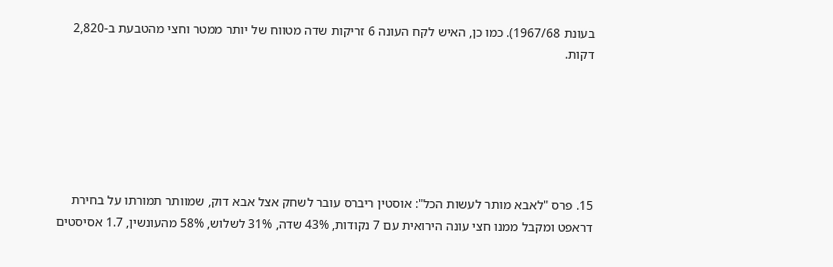בעונת 1967/68). כמו כן, האיש לקח העונה 6 זריקות שדה מטווח של יותר ממטר וחצי מהטבעת ב-2,820 דקות.






15. פרס "לאבא מותר לעשות הכל": אוסטין ריברס עובר לשחק אצל אבא דוק, שמוותר תמורתו על בחירת דראפט ומקבל ממנו חצי עונה הירואית עם 7 נקודות, 43% שדה, 31% לשלוש, 58% מהעונשין, 1.7 אסיסטים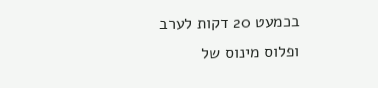בכמעט 20 דקות לערב ופלוס מינוס של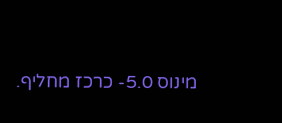מינוס 5.0- כרכז מחליף.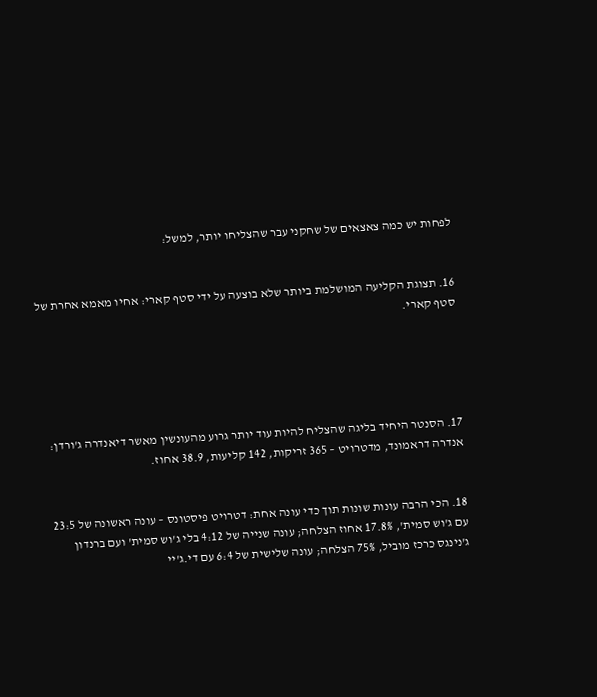לפחות יש כמה צאצאים של שחקני עבר שהצליחו יותר, למשל:


16. תצוגת הקליעה המושלמת ביותר שלא בוצעה על ידי סטף קארי: אחיו מאמא אחרת של סטף קארי.





17. הסנטר היחיד בליגה שהצליח להיות עוד יותר גרוע מהעונשין מאשר דיאנדרה ג'ורדן: אנדרה דראמונד, מדטרויט – 365 זריקות, 142 קליעות, 38.9 אחוז.


18. הכי הרבה עונות שונות תוך כדי עונה אחת: דטרויט פיסטונס – עונה ראשונה של 23:5 עם ג'וש סמית', 17.8% אחוז הצלחה; עונה שנייה של 4:12 בלי ג'וש סמית' ועם ברנדון ג'נינגס כרכז מוביל, 75% הצלחה; עונה שלישית של 6:4 עם די.ג'יי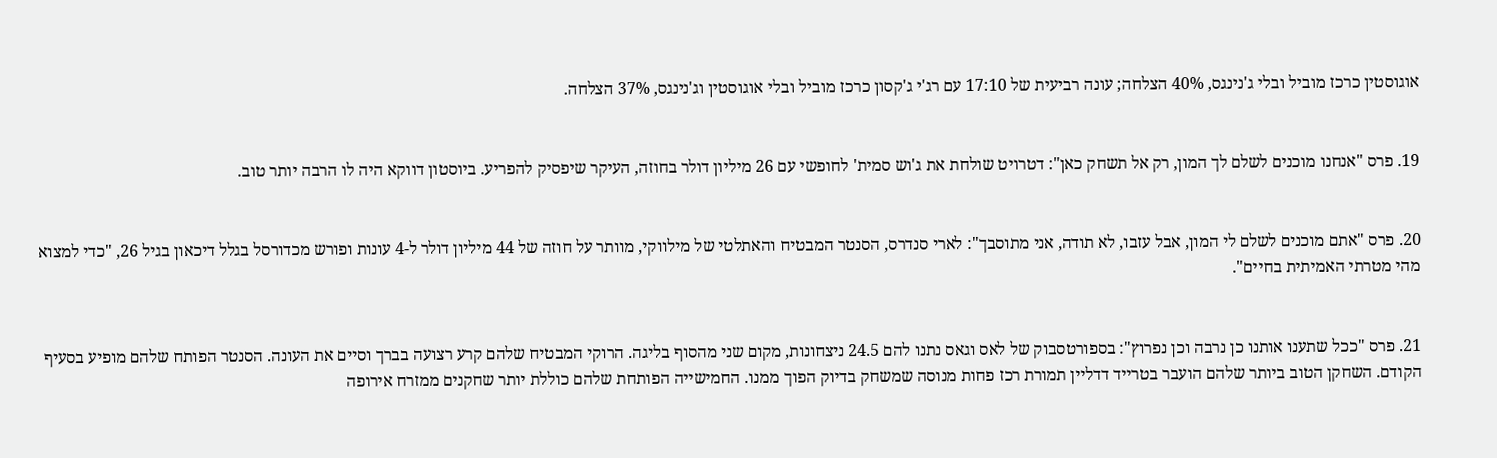אוגוסטין כרכז מוביל ובלי ג'נינגס, 40% הצלחה; עונה רביעית של 17:10 עם רג'י ג'קסון כרכז מוביל ובלי אוגוסטין וג'נינגס, 37% הצלחה.


19. פרס "אנחנו מוכנים לשלם לך המון, רק אל תשחק כאן": דטרויט שולחת את ג'וש סמית' לחופשי עם 26 מיליון דולר בחוזה, העיקר שיפסיק להפריע. ביוסטון דווקא היה לו הרבה יותר טוב.


20. פרס "אתם מוכנים לשלם לי המון, אבל עזבו, לא תודה, אני מתוסבך": לארי סנדרס, הסנטר המבטיח והאתלטי של מילווקי, מוותר על חוזה של 44 מיליון דולר ל-4 עונות ופורש מכדורסל בגלל דיכאון בגיל 26, "כדי למצוא מהי מטרתי האמיתית בחיים".


21. פרס "ככל שתענו אותנו כן נרבה וכן נפרוץ": בספורטסבוק של לאס וגאס נתנו להם 24.5 ניצחונות, מקום שני מהסוף בליגה. הרוקי המבטיח שלהם קרע רצועה בברך וסיים את העונה. הסנטר הפותח שלהם מופיע בסעיף הקודם. השחקן הטוב ביותר שלהם הועבר בטרייד דדליין תמורת רכז פחות מנוסה שמשחק בדיוק הפוך ממנו. החמישייה הפותחת שלהם כוללת יותר שחקנים ממזרח אירופה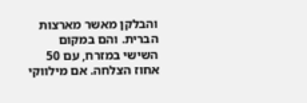והבלקן מאשר מארצות הברית. והם במקום השישי במזרח, עם 50 אחוז הצלחה. אם מילווקי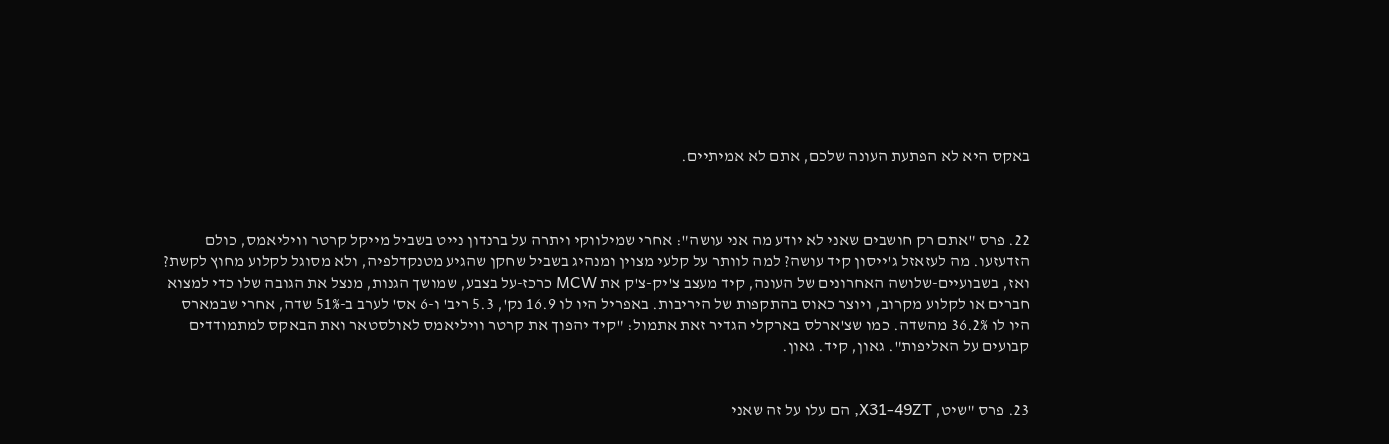באקס היא לא הפתעת העונה שלכם, אתם לא אמיתיים.



22. פרס "אתם רק חושבים שאני לא יודע מה אני עושה": אחרי שמילווקי ויתרה על ברנדון נייט בשביל מייקל קרטר וויליאמס, כולם הזדעזעו. מה לעזאזל ג'ייסון קיד עושה? למה לוותר על קלעי מצוין ומנהיג בשביל שחקן שהגיע מטנקדלפיה, ולא מסוגל לקלוע מחוץ לקשת? ואז, בשבועיים-שלושה האחרונים של העונה, קיד מעצב צ'יק-צ'ק את MCW כרכז-על בצבע, שמושך הגנות, מנצל את הגובה שלו כדי למצוא חברים או לקלוע מקרוב, ויוצר כאוס בהתקפות של היריבות. באפריל היו לו 16.9 נק', 5.3 ריב' ו-6 אס' לערב ב-51% שדה, אחרי שבמארס היו לו 36.2% מהשדה. כמו שצ'ארלס בארקלי הגדיר זאת אתמול: "קיד יהפוך את קרטר וויליאמס לאולסטאר ואת הבאקס למתמודדים קבועים על האליפות". גאון, קיד. גאון.


23. פרס "שיט, X31-49ZT, הם עלו על זה שאני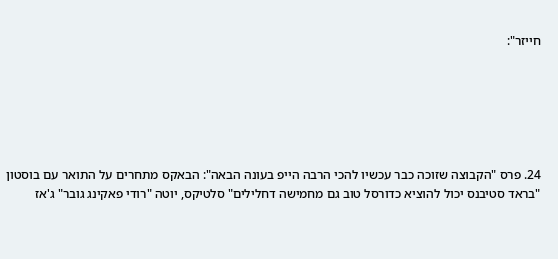חייזר":






24. פרס "הקבוצה שזוכה כבר עכשיו להכי הרבה הייפ בעונה הבאה": הבאקס מתחרים על התואר עם בוסטון "בראד סטיבנס יכול להוציא כדורסל טוב גם מחמישה דחלילים" סלטיקס, יוטה "רודי פאקינג גובר" ג'אז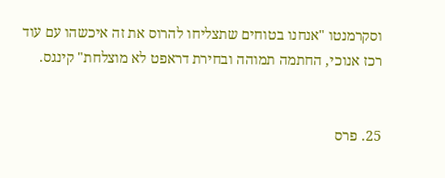וסקרמנטו "אנחנו בטוחים שתצליחו להרוס את זה איכשהו עם עוד רכז אנוכי, החתמה תמוהה ובחירת דראפט לא מוצלחת" קינגס.


25. פרס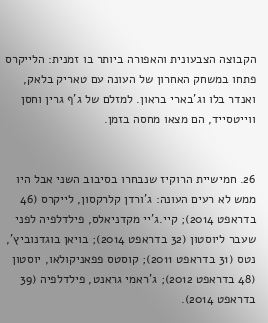הקבוצה הצבעונית והאפורה ביותר בו זמנית: הלייקרס פתחו במשחק האחרון של העונה עם טאריק בלאק, ואנדר בלו וג'בארי בראון. למזלם של ג'ף גרין וחסן ווייטסייד, הם מצאו מחסה בזמן.


26. חמישיית הרוקיז שנבחרו בסיבוב השני אבל היו ממש לא רעים העונה: ג'ורדן קלרקסון, לייקרס (46 בדראפט 2014); קיי.ג'יי מקדניאלס, פילדלפיה לפני שעבר ליוסטון (32 בדראפט 2014); בויאן בוגדנוביץ', נטס (31 בדראפט 2011); קוסטס פפאניקולאו, יוסטון (48 בדראפט 2012); ג'ראמי גראנט, פילדלפיה (39 בדראפט 2014).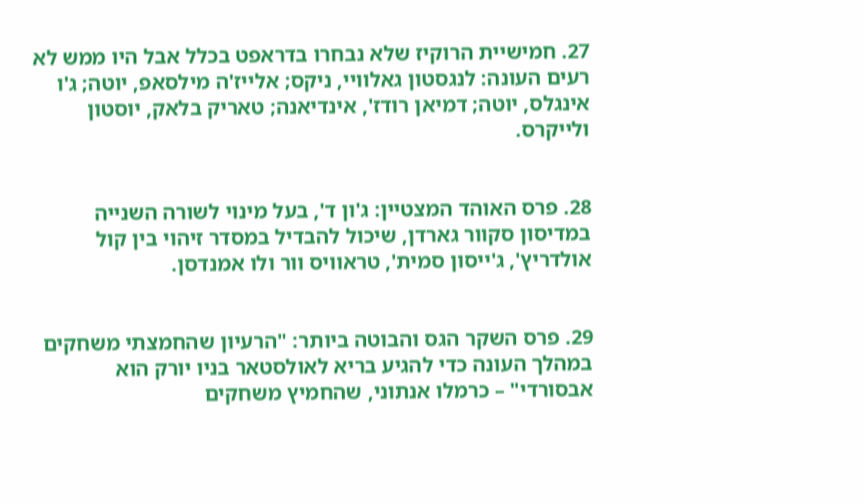27. חמישיית הרוקיז שלא נבחרו בדראפט בכלל אבל היו ממש לא רעים העונה: לנגסטון גאלוויי, ניקס; אלייז'ה מילסאפ, יוטה; ג'ו אינגלס, יוטה; דמיאן רודז', אינדיאנה; טאריק בלאק, יוסטון ולייקרס.


28. פרס האוהד המצטיין: ג'ון ד', בעל מינוי לשורה השנייה במדיסון סקוור גארדן, שיכול להבדיל במסדר זיהוי בין קול אולדריץ', ג'ייסון סמית', טראוויס וור ולו אמנדסן.


29. פרס השקר הגס והבוטה ביותר: "הרעיון שהחמצתי משחקים במהלך העונה כדי להגיע בריא לאולסטאר בניו יורק הוא אבסורדי" – כרמלו אנתוני, שהחמיץ משחקים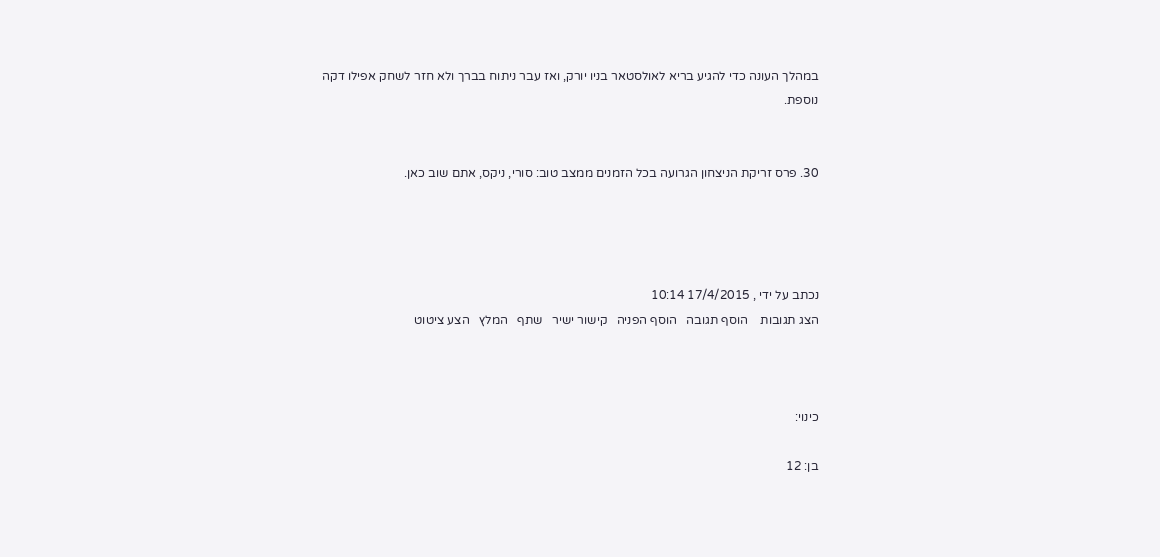במהלך העונה כדי להגיע בריא לאולסטאר בניו יורק, ואז עבר ניתוח בברך ולא חזר לשחק אפילו דקה נוספת.


30. פרס זריקת הניצחון הגרועה בכל הזמנים ממצב טוב: סורי, ניקס, אתם שוב כאן.




נכתב על ידי , 17/4/2015 10:14
הצג תגובות    הוסף תגובה   הוסף הפניה   קישור ישיר   שתף   המלץ   הצע ציטוט



כינוי:

בן: 12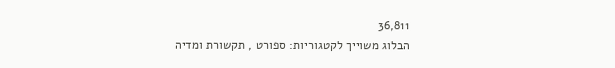36,811
הבלוג משוייך לקטגוריות: ספורט , תקשורת ומדיה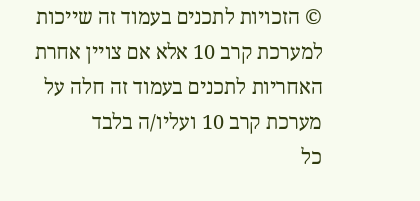© הזכויות לתכנים בעמוד זה שייכות למערכת קרב 10 אלא אם צויין אחרת
האחריות לתכנים בעמוד זה חלה על מערכת קרב 10 ועליו/ה בלבד
כל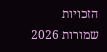הזכויות שמורות 2026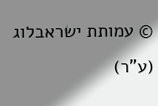© עמותת ישראבלוג (ע"ר)